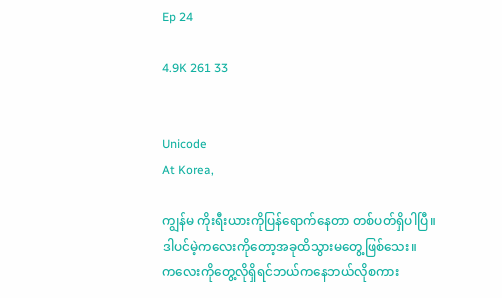Ep 24

4.9K 261 33


Unicode
At Korea,

ကျွန်မ ကိုးရီးယားကိုပြန်ရောက်နေတာ တစ်ပတ်ရှိပါပြီ။
ဒါပင်မဲ့ကလေးကိုတော့အခုထိသွားမတွေ့ဖြစ်သေး။
ကလေးကိုတွေ့လိုရှိရင်ဘယ်ကနေဘယ်လိုစကား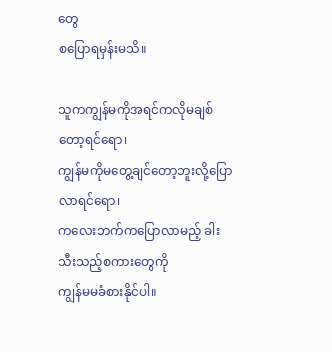တွေ
စပြောရမှန်းမသိ။

သူကကျွန်မကိုအရင်ကလိုမချစ်တော့ရင်ရော၊
ကျွန်မကိုမတွေ့ချင်တော့ဘူးလို့ပြောလာရင်ရော၊
ကလေးဘက်ကပြောလာမည့် ခါးသီးသည့်စကားတွေကို
ကျွန်မမခံစားနိုင်ပါ။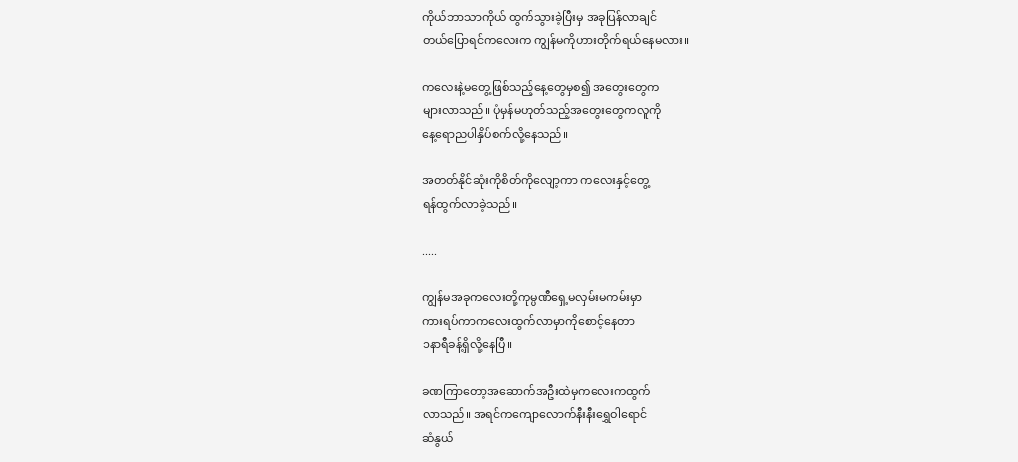ကိုယ်ဘာသာကိုယ် ထွက်သွားခဲ့ပြီးမှ အခုပြန်လာချင်
တယ်ပြောရင်ကလေးက ကျွန်မကိုဟားတိုက်ရယ်နေမလား။

ကလေးနဲ့မတွေ့ဖြစ်သည့်နေ့တွေမှစ၍ အတွေးတွေက
များလာသည်။ ပုံမှန်မဟုတ်သည့်အတွေးတွေကလူကို
နေ့ရောညပါနှိပ်စက်လို့နေသည်။

အတတ်နိုင်ဆုံးကိုစိတ်ကိုလျော့ကာ ကလေးနှင့်တွေ့
ရန်ထွက်လာခဲ့သည်။

.....

ကျွန်မအခုကလေးတို့ကုမ္ပဏီရှေ့မလှမ်းမကမ်းမှာ
ကားရပ်ကာကလေးထွက်လာမှာကိုစောင့်နေတာ
၁နာရီခန့်ရှိလို့နေပြီ။

ခဏကြာတော့အဆောက်အဦးထဲမှကလေးကထွက်
လာသည်။ အရင်ကကျောလောက်နီးနီးရွှေဝါရောင်
ဆံနွယ်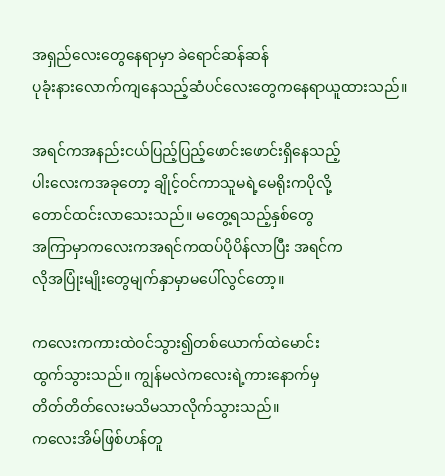အရှည်လေးတွေနေရာမှာ ခဲရောင်ဆန်ဆန်
ပုခုံးနားလောက်ကျနေသည့်ဆံပင်လေးတွေကနေရာယူထားသည်။

အရင်ကအနည်းငယ်ပြည့်ပြည့်ဖောင်းဖောင်းရှိနေသည့်
ပါးလေးကအခုတော့ ချိုင့်ဝင်ကာသူမရဲ့မေရိုးကပိုလို့
တောင်ထင်းလာသေးသည်။ မတွေ့ရသည့်နှစ်တွေ
အကြာမှာကလေးကအရင်ကထပ်ပိုပိန်လာပြီး အရင်က
လိုအပြုံးမျိုးတွေမျက်နှာမှာမပေါ်လွင်တော့။

ကလေးကကားထဲဝင်သွား၍တစ်ယောက်ထဲမောင်း
ထွက်သွားသည်။ ကျွန်မလဲကလေးရဲ့ကားနောက်မှ
တိတ်တိတ်လေးမသိမသာလိုက်သွားသည်။
ကလေးအိမ်ဖြစ်ဟန်တူ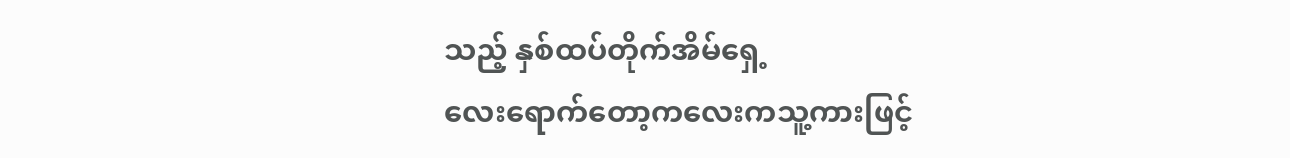သည့် နှစ်ထပ်တိုက်အိမ်ရှေ့
လေးရောက်တော့ကလေးကသူ့ကားဖြင့်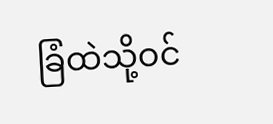ခြံထဲသို့ဝင်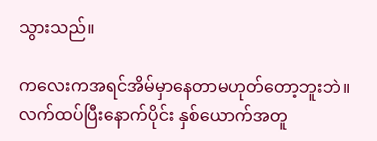သွားသည်။

ကလေးကအရင်အိမ်မှာနေတာမဟုတ်တော့ဘူးဘဲ။
လက်ထပ်ပြီးနောက်ပိုင်း နှစ်ယောက်အတူ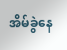အိမ်ခွဲနေ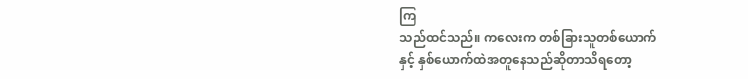ကြ
သည်ထင်သည်။ ကလေးက တစ်ခြားသူတစ်ယောက်
နှင့် နှစ်ယောက်ထဲအတူနေသည်ဆိုတာသိရတော့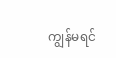ကျွန်မရင်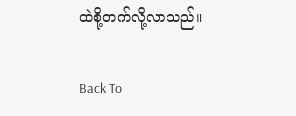ထဲစို့တက်လို့လာသည်။

Back To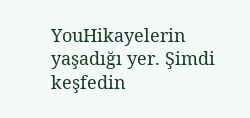YouHikayelerin yaşadığı yer. Şimdi keşfedin